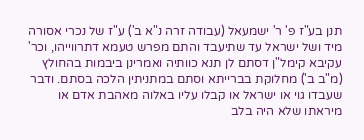תנן בע"ז פ' ר' ישמעאל (עבודה זרה נ"א ב') ע"ז של נכרי אסורה מיד ושל ישראל עד שתיעבד והתם מפרש טעמא דתרווייהו, וכר' עקיבא קימל"ן דסתם לן תנא כוותיה ואמרינן ביבמות בהחולץ (מ"ב ב') מחלוקת בברייתא וסתם במתניתין הלכה בסתם. ודבר שעבדו גוי או ישראל או קבלו עליו באלוה מאהבת אדם או מיראתו שלא היה בלב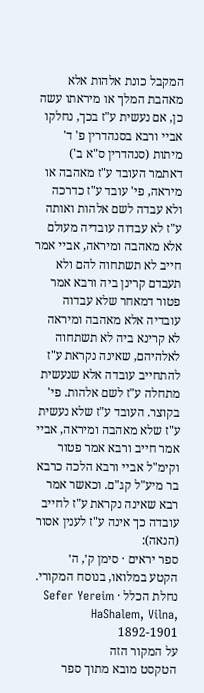המקבל כונת אלהות אלא מאהבת המלך או מיראתו עשה כן, אם נעשית ע"ז בכך, נחלקו אביי ורבא בסנהדרין פ' ד' מיתות (סנהדרין ס"א ב') דאתמר העובד ע"ז מאהבה או מיראה, פי' עובד ע"ז כדרכה ולא עבדה לשם אלהות ואותה ע"ז לא עבדוה עובדיה מעולם אלא מאהבה ומיראה, אביי אמר חייב לא תשתחוה להם ולא תעבדם קרינן ביה ורבא אמר פטור דמאחר שלא עבדוה עובדיה אלא מאהבה ומיראה לא קרינא ביה לא תשתחוה לאלהיהם, שאינה נקראת ע"ז להתחייב עובדה אלא שנעשית מתחלה ע"ז לשם אלהות. פי' בקוצר. העובד ע"ז שלא נעשית ע"ז שלא מאהבה ומיראה, אביי אמר חייב ורבא אמר פטור וקימ"ל אביי ורבא הלכה כרבא בר מיע"ל קג"ם. וכאשר אמר רבא שאינה נקראת ע"ז לחייב עובדה כך אינה ע"ז לענין אסור (הנאה):
ספר יראים · סימן ק׳, ה׳
הקטע במלואו, בנוסח המקורי.
נחלת הכלל · Sefer Yereim HaShalem, Vilna, 1892-1901
על המקור הזה
הטקסט מובא מתוך ספר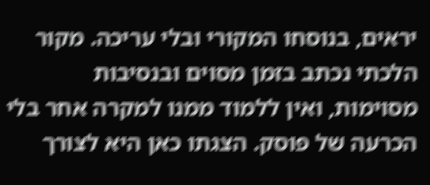יראים, בנוסחו המקורי ובלי עריכה. מקור הלכתי נכתב בזמן מסוים ובנסיבות מסוימות, ואין ללמוד ממנו למקרה אחר בלי הכרעה של פוסק. הצגתו כאן היא לצורך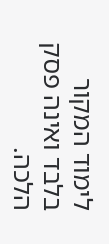לימוד המקור בלבד ואינה פסק הלכה.